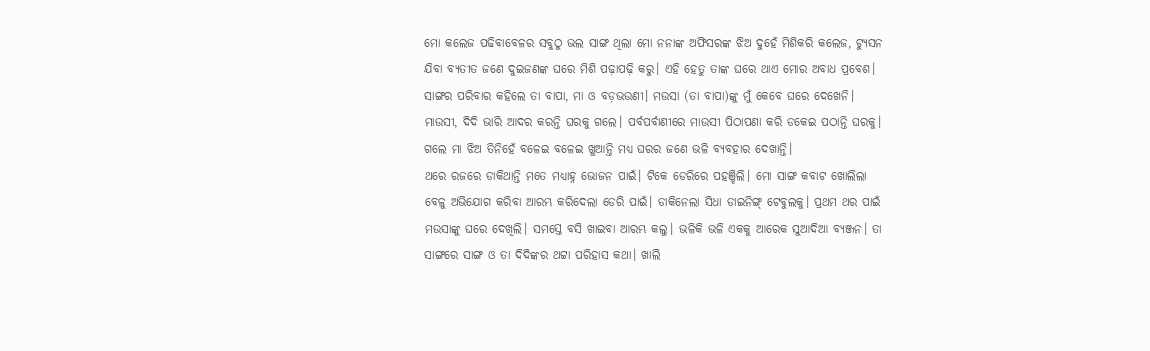ମୋ କଲେଜ ପଢିବାବେଳର ସବୁଠୁ ଭଲ ସାଙ୍ଗ ଥିଲା ମୋ ନନାଙ୍କ ଅଫିସରଙ୍କ ଝିଅ ଦୁହେଁ ମିଶିକରି କଲେଜ, ଟ୍ୟୁସନ ଯିବା ବ୍ୟତୀତ ଜଣେ ଦୁଇଜଣଙ୍କ ଘରେ ମିଶି ପଢ଼ାପଢ଼ି କରୁ। ଏହି ହେତୁ ତାଙ୍କ ଘରେ ଥାଏ ମୋର ଅବାଧ ପ୍ରବେଶ।
ସାଙ୍ଗର ପରିବାର କହିଲେ ତା ବାପା, ମା ଓ ବଡ଼ଭଉଣୀ। ମଉସା (ତା ବାପା)ଙ୍କୁ ମୁଁ କେବେ ଘରେ ଦେଖେନି। ମାଉସୀ, ଦିଦି ଭାରି ଆଦର କରନ୍ତି ଘରକୁ ଗଲେ। ପର୍ବପର୍ବାଣୀରେ ମାଉସୀ ପିଠାପଣା କରି ଡକେଇ ପଠାନ୍ତି ଘରକୁ। ଗଲେ ମା ଝିଅ ତିନିହେଁ ବଳେଇ ବଳେଇ ଖୁଆନ୍ତି ମଧ୍ୟ ଘରର ଜଣେ ଭଳି ବ୍ୟବହାର ଦେଖାନ୍ତି।
ଥରେ ରଜରେ ଡାକିଥାନ୍ତି ମତେ ମଧ୍ୟାହ୍ନ ଭୋଜନ ପାଇଁ। ଟିକେ ଡେରିରେ ପହଞ୍ଚିଲି। ମୋ ସାଙ୍ଗ କବାଟ ଖୋଲିଲା ବେଳୁ ଅଭିଯୋଗ କରିବା ଆରମ୍ଭ କରିଦେଲା ଡେରି ପାଇଁ। ଡାକିନେଲା ସିଧା ଡାଇନିଙ୍ଗ୍ ଟେବୁଲକୁ। ପ୍ରଥମ ଥର ପାଇଁ ମଉସାଙ୍କୁ ଘରେ ଦେଖିଲି। ସମସ୍ତେ ବସି ଖାଇବା ଆରମ୍ଭ କଲୁ। ଭଳିକି ଭଳି ଏକକୁ ଆରେକ ସୁଆଦିଆ ବ୍ୟଞ୍ଜନ। ତା ସାଙ୍ଗରେ ସାଙ୍ଗ ଓ ତା ଦିଦିଙ୍କର ଥଟ୍ଟା ପରିହାସ କଥା। ଖାଲି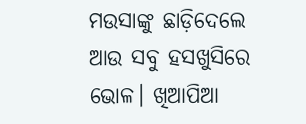ମଉସାଙ୍କୁ ଛାଡ଼ିଦେଲେ ଆଉ ସବୁ ହସଖୁସିରେ ଭୋଳ। ଖିଆପିଆ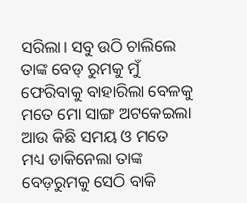ସରିଲା। ସବୁ ଉଠି ଚାଲିଲେ ତାଙ୍କ ବେଡ୍ ରୁମକୁ ମୁଁ ଫେରିବାକୁ ବାହାରିଲା ବେଳକୁ ମତେ ମୋ ସାଙ୍ଗ ଅଟକେଇଲା ଆଉ କିଛି ସମୟ ଓ ମତେ ମଧ୍ୟ ଡାକିନେଲା ତାଙ୍କ ବେଡ଼ରୁମକୁ ସେଠି ବାକି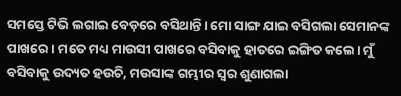ସମସ୍ତେ ଟିଭି ଲଗାଇ ବେଡ଼ରେ ବସିଥାନ୍ତି। ମୋ ସାଙ୍ଗ ଯାଇ ବସିଗଲା ସେମାନଙ୍କ ପାଖରେ। ମତେ ମଧ୍ୟ ମାଉସୀ ପାଖରେ ବସିବାକୁ ହାତରେ ଇଙ୍ଗିତ କଲେ। ମୁଁ ବସିବାକୁ ଉଦ୍ୟତ ହଉଚି, ମଉସାଙ୍କ ଗମ୍ଭୀର ସ୍ବର ଶୁଣାଗଲା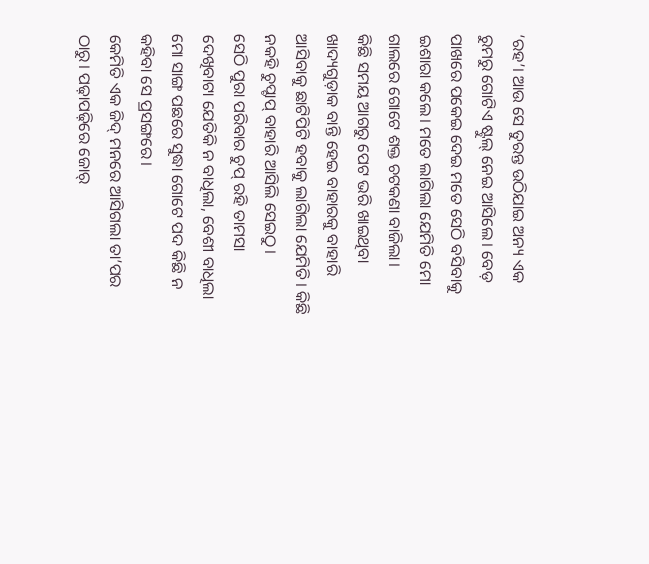‘ରହ’। ଆଉ ସେ ତୁରନ୍ତ ଉଠିଯାଇ ଅନ୍ୟ ଏକ ରୁମରୁ ଗୋଟିଏ ଷ୍ଟୁଲ୍ ନେଇ ଆସିଲେ। ବେଡ଼ ପାଖରେ ପକେଇ ଦେଇ ମତେ ସେଠି ବସିବାକୁ ଇଶାରା କଲେ। ମତେ ଲାଗିଲା ଯେମିତି ମୋ ଗାଲରେ ଗୋଟେ ଶକ୍ତ ଚଟକଣା ବାଜିଲା।
କିଛି ସମୟ ଆଗରୁ ପେଟ ଭରି ଖାଇଥିବା ଖାଦ୍ୟଗୁଡ଼ାକ ବାନ୍ତି ହେଇ ବାହାରକୁ ବାହାରି ଆସିବାକୁ ଛାଟିପିଟି ହବାକୁ ଲାଗିଲା ଯେମିତି। କିଛି ନକହି ଚୁପ୍ଚାପ୍ ବାହାରି ଆସିଲି ସେଇଠୁ।
ସେଠି ପୁରା ପରିବାର ଚୁପ୍ ରହି ତାମସା ଦେଖିବାଟା ଯେତିକି ନ ବାଧିଲା, ବେଶୀ ବାଧିଲା ମୋ ସାଙ୍ଗ ପଛରେ ସୁଦ୍ଧା ଗୋଟେ ପଦ କିଛି ନ କହିବା ସେ ପ୍ରସଙ୍ଗରେ।
କେମିତି ଏକ ଜିଦ୍ ମନରେ ଆସିଗଲା ତା’ପର ଠାରୁ। ପଢ଼ାପଢ଼ିରେ ଜୋର୍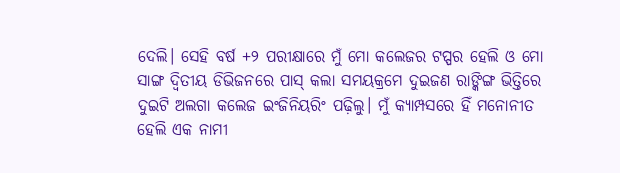ଦେଲି। ସେହି ବର୍ଷ +୨ ପରୀକ୍ଷାରେ ମୁଁ ମୋ କଲେଜର ଟପ୍ପର ହେଲି ଓ ମୋ ସାଙ୍ଗ ଦ୍ବିତୀୟ ଡିଭିଜନରେ ପାସ୍ କଲା ସମୟକ୍ରମେ ଦୁଇଜଣ ରାଙ୍କିଙ୍ଗ ଭିତ୍ତିରେ ଦୁଇଟି ଅଲଗା କଲେଜ ଇଂଜିନିୟରିଂ ପଢ଼ିଲୁ। ମୁଁ କ୍ୟାମ୍ପସରେ ହିଁ ମନୋନୀତ ହେଲି ଏକ ନାମୀ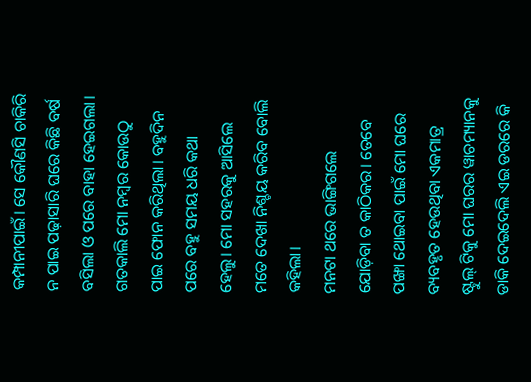କମ୍ପାନୀପାଇଁ। ସେ କୌଣସି ଚାକିରି ନ ପାଇ ପଢ଼ାସାରି ଘରେ କିଛି ବର୍ଷ ବସିଲା ଓ ପରେ ବାହା ହେଇଗଲା।
ଗତକାଲି ମୋ ନମ୍ବର କୋଉଠୁ ପାଇ ଫୋନ କରିଥିଲା। ବହୁଦିନ ପରେ ବହୁ ସମୟ ଧରି କଥା ହେଲୁ। ମୋ ସହରକୁ ଆସିଲେ ମତେ ଦେଖା ନିଶ୍ଚୟ କରିବ ବୋଲି କହିଲା।
ମନଟା ଥରେ ଭାଙ୍ଗିଗଲେ ଯୋଡ଼ିବା ତ କାଠିକର। ତେବେ ପଙ୍ଖା ଥୋଇବା ପାଇଁ ମୋ ଘରେ ବ୍ୟବହୃତ ହେଉଥିବା ଏକମାତ୍ର ଷ୍ଟୁଲ୍ ଟିକୁ ମୋ ଘରର ୱାଚମ୍ୟାନକୁ ଡାକି ଦେଇଦେଲି ଏଇ ଡରରେ କି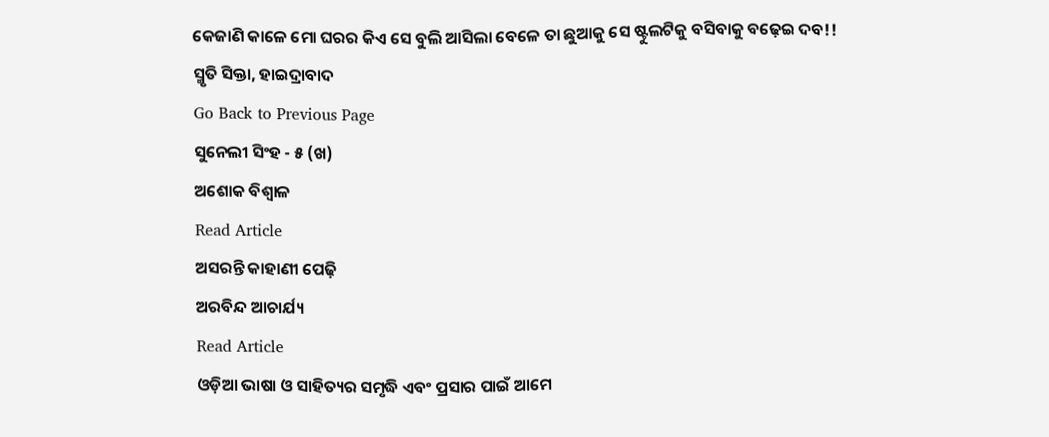କେଜାଣି କାଳେ ମୋ ଘରର କିଏ ସେ ବୁଲି ଆସିଲା ବେଳେ ତା ଛୁଆକୁ ସେ ଷ୍ଟୁଲଟିକୁ ବସିବାକୁ ବଢ଼େଇ ଦବ!!
ସ୍ମୃତି ସିକ୍ତା, ହାଇଦ୍ରାବାଦ
Go Back to Previous Page
ସୁନେଲୀ ସିଂହ - ୫ (ଖ)
ଅଶୋକ ବିଶ୍ବାଳ
Read Article
ଅସରନ୍ତି କାହାଣୀ ପେଢ଼ି
ଅରବିନ୍ଦ ଆଚାର୍ଯ୍ୟ
Read Article
ଓଡ଼ିଆ ଭାଷା ଓ ସାହିତ୍ୟର ସମୃଦ୍ଧି ଏବଂ ପ୍ରସାର ପାଇଁ ଆମେ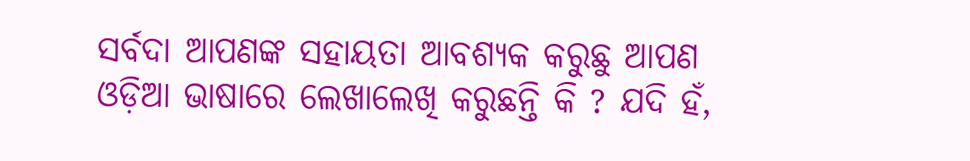ସର୍ବଦା ଆପଣଙ୍କ ସହାୟତା ଆବଶ୍ୟକ କରୁଛୁ ଆପଣ ଓଡ଼ିଆ ଭାଷାରେ ଲେଖାଲେଖି କରୁଛନ୍ତି କି ? ଯଦି ହଁ,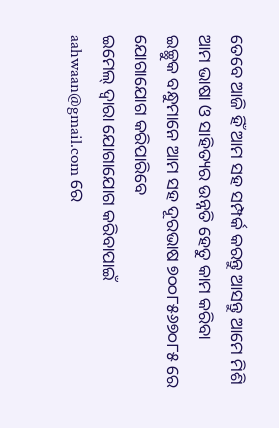ତେବେ ଆଜି ହିଁ ଆମ ସହ ସମ୍ପର୍କ କରନ୍ତୁ ଆସନ୍ତୁ ଆମେ ମିଶି ଆମ ଭାଷା ଓ ସାହିତ୍ୟର ଉନ୍ନତି ହେତୁ କାମ କରିବା
ଇଚ୍ଛୁକ ବନ୍ଧୁମାନେ ଆମ ସହ ଦୂରଭାଷ ୭୦୦୮୫୬୭୦୮୫ ରେ ଯୋଗାଯୋଗ କରିପାରିବେ
ଇମେଲ୍ ଦ୍ବାରା ଯୋଗାଯୋଗ କରିବାପାଇଁ aahwaan@gmail.com ରେ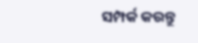ସମ୍ପର୍କ କରନ୍ତୁ